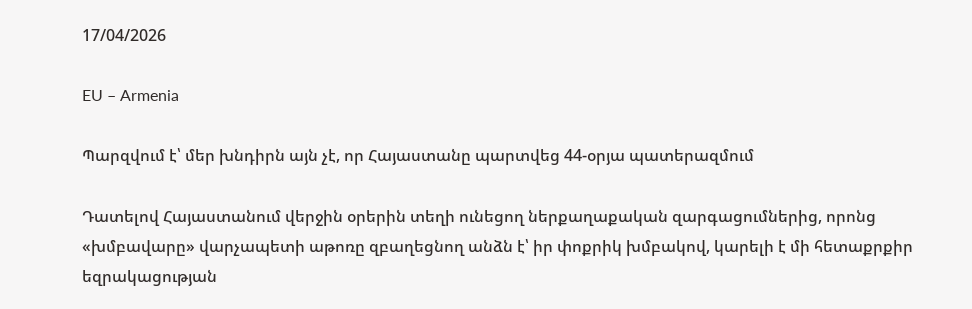17/04/2026

EU – Armenia

Պարզվում է՝ մեր խնդիրն այն չէ, որ Հայաստանը պարտվեց 44-օրյա պատերազմում

Դատելով Հայաստանում վերջին օրերին տեղի ունեցող ներքաղաքական զարգացումներից, որոնց «խմբավարը» վարչապետի աթոռը զբաղեցնող անձն է՝ իր փոքրիկ խմբակով, կարելի է մի հետաքրքիր եզրակացության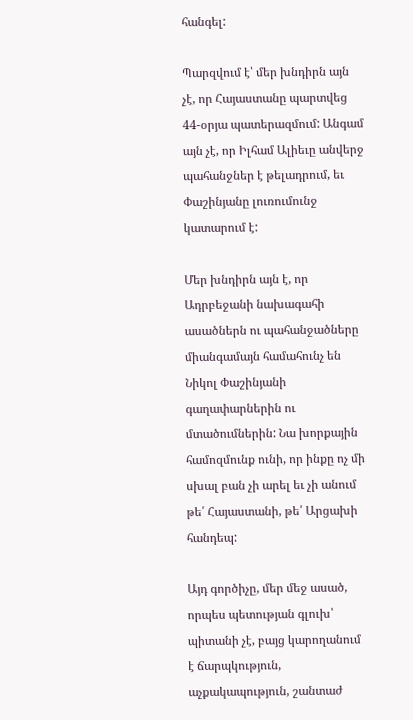հանգել:

Պարզվում է՝ մեր խնդիրն այն չէ, որ Հայաստանը պարտվեց 44-օրյա պատերազմում: Անգամ այն չէ, որ Իլհամ Ալիեւը անվերջ պահանջներ է թելադրում, եւ Փաշինյանը լուռումունջ կատարում է:

Մեր խնդիրն այն է, որ Ադրբեջանի նախագահի ասածներն ու պահանջածները միանգամայն համահունչ են Նիկոլ Փաշինյանի գաղափարներին ու մտածումներին: Նա խորքային համոզմունք ունի, որ ինքը ոչ մի սխալ բան չի արել եւ չի անում թե՛ Հայաստանի, թե՛ Արցախի հանդեպ:

Այդ գործիչը, մեր մեջ ասած, որպես պետության գլուխ՝ պիտանի չէ, բայց կարողանում է ճարպկություն, աչքակապություն, շանտաժ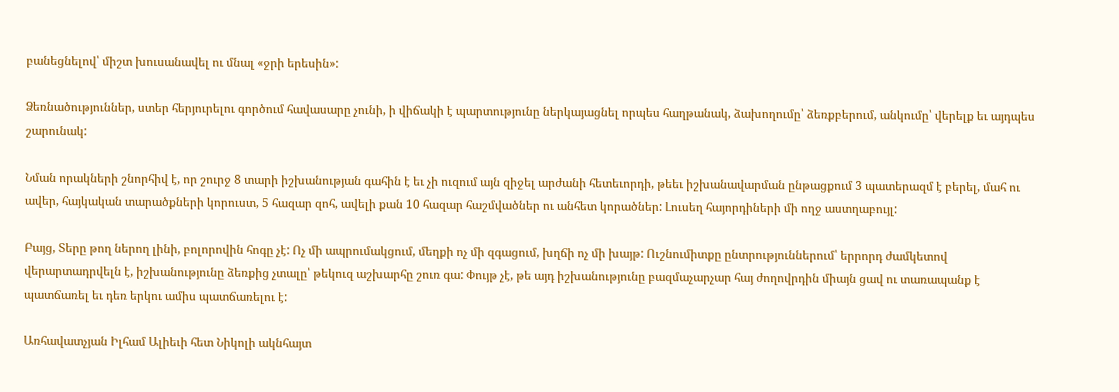բանեցնելով՝ միշտ խուսանավել ու մնալ «ջրի երեսին»:

Ձեռնածություններ, ստեր հերյուրելու գործում հավասարը չունի, ի վիճակի է պարտությունը ներկայացնել որպես հաղթանակ, ձախողումը՝ ձեռքբերում, անկումը՝ վերելք եւ այդպես շարունակ:

Նման որակների շնորհիվ է, որ շուրջ 8 տարի իշխանության գահին է եւ չի ուզում այն զիջել արժանի հետեւորդի, թեեւ իշխանավարման ընթացքում 3 պատերազմ է բերել, մահ ու ավեր, հայկական տարածքների կորուստ, 5 հազար զոհ, ավելի քան 10 հազար հաշմվածներ ու անհետ կորածներ: Լուսեղ հայորդիների մի ողջ աստղաբույլ:

Բայց, Տերը թող ներող լինի, բոլորովին հոգը չէ: Ոչ մի ապրումակցում, մեղքի ոչ մի զգացում, խղճի ոչ մի խայթ: Ուշնումիտքը ընտրություններում՝ երրորդ ժամկետով վերարտադրվելն է, իշխանությունը ձեռքից չտալը՝ թեկուզ աշխարհը շուռ գա: Փույթ չէ, թե այդ իշխանությունը բազմաչարչար հայ ժողովրդին միայն ցավ ու տառապանք է պատճառել եւ դեռ երկու ամիս պատճառելու է:

Առհավատչյան Իլհամ Ալիեւի հետ Նիկոլի ակնհայտ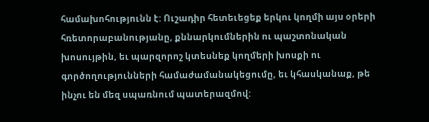համախոհությունն է: Ուշադիր հետեւեցեք երկու կողմի այս օրերի հռետորաբանությանը, քննարկումներին ու պաշտոնական խոսույթին, եւ պարզորոշ կտեսնեք կողմերի խոսքի ու գործողությունների համաժամանակեցումը, եւ կհասկանաք, թե ինչու են մեզ սպառնում պատերազմով: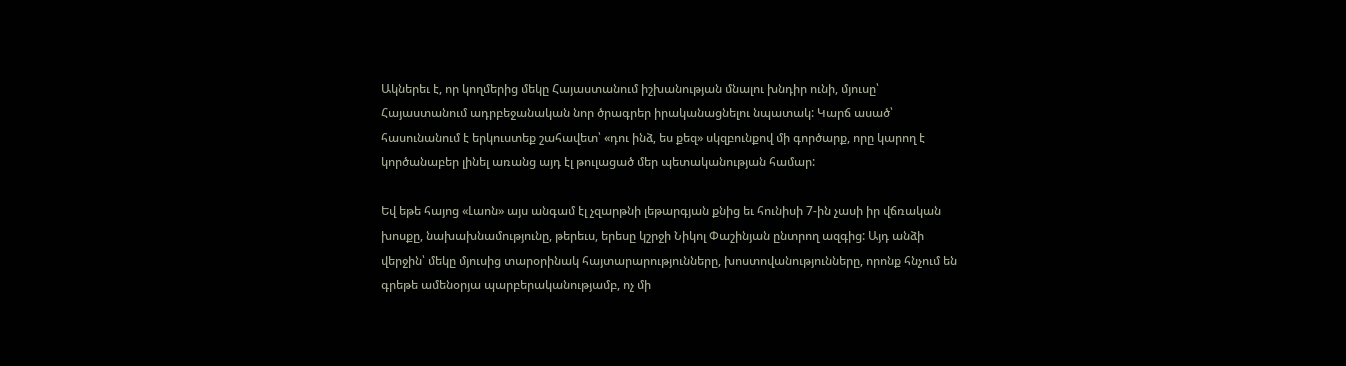Ակներեւ է, որ կողմերից մեկը Հայաստանում իշխանության մնալու խնդիր ունի, մյուսը՝ Հայաստանում ադրբեջանական նոր ծրագրեր իրականացնելու նպատակ: Կարճ ասած՝ հասունանում է երկուստեք շահավետ՝ «դու ինձ, ես քեզ» սկզբունքով մի գործարք, որը կարող է կործանաբեր լինել առանց այդ էլ թուլացած մեր պետականության համար:

Եվ եթե հայոց «Լաոն» այս անգամ էլ չզարթնի լեթարգյան քնից եւ հունիսի 7-ին չասի իր վճռական խոսքը, նախախնամությունը, թերեւս, երեսը կշրջի Նիկոլ Փաշինյան ընտրող ազգից: Այդ անձի վերջին՝ մեկը մյուսից տարօրինակ հայտարարությունները, խոստովանությունները, որոնք հնչում են գրեթե ամենօրյա պարբերականությամբ, ոչ մի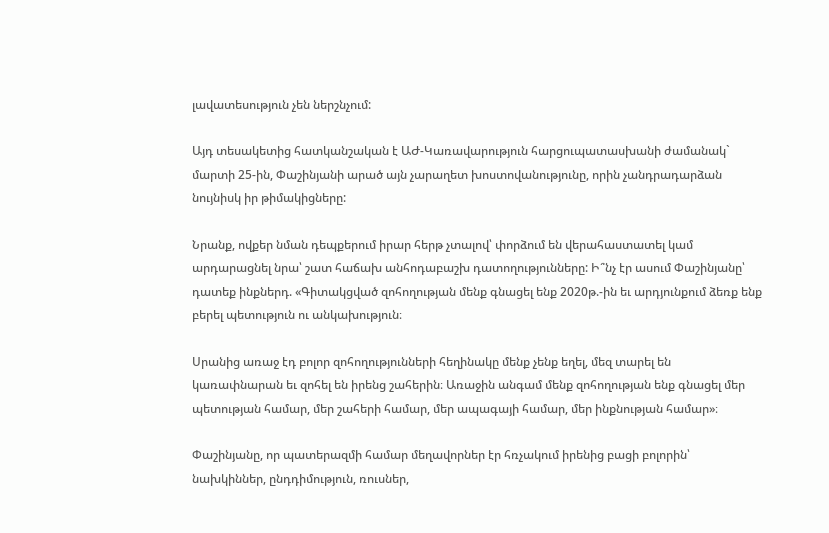լավատեսություն չեն ներշնչում:

Այդ տեսակետից հատկանշական է ԱԺ-Կառավարություն հարցուպատասխանի ժամանակ` մարտի 25-ին, Փաշինյանի արած այն չարաղետ խոստովանությունը, որին չանդրադարձան նույնիսկ իր թիմակիցները:

Նրանք, ովքեր նման դեպքերում իրար հերթ չտալով՝ փորձում են վերահաստատել կամ արդարացնել նրա՝ շատ հաճախ անհոդաբաշխ դատողությունները: Ի՞նչ էր ասում Փաշինյանը՝ դատեք ինքներդ. «Գիտակցված զոհողության մենք գնացել ենք 2020թ.-ին եւ արդյունքում ձեռք ենք բերել պետություն ու անկախություն։

Սրանից առաջ էդ բոլոր զոհողությունների հեղինակը մենք չենք եղել, մեզ տարել են կառափնարան եւ զոհել են իրենց շահերին։ Առաջին անգամ մենք զոհողության ենք գնացել մեր պետության համար, մեր շահերի համար, մեր ապագայի համար, մեր ինքնության համար»։

Փաշինյանը, որ պատերազմի համար մեղավորներ էր հռչակում իրենից բացի բոլորին՝ նախկիններ, ընդդիմություն, ռուսներ,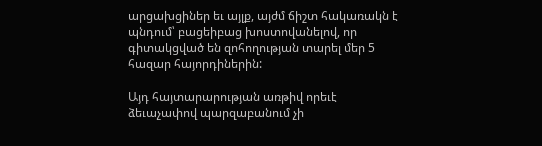արցախցիներ եւ այլք, այժմ ճիշտ հակառակն է պնդում՝ բացեիբաց խոստովանելով, որ գիտակցված են զոհողության տարել մեր 5 հազար հայորդիներին:

Այդ հայտարարության առթիվ որեւէ ձեւաչափով պարզաբանում չի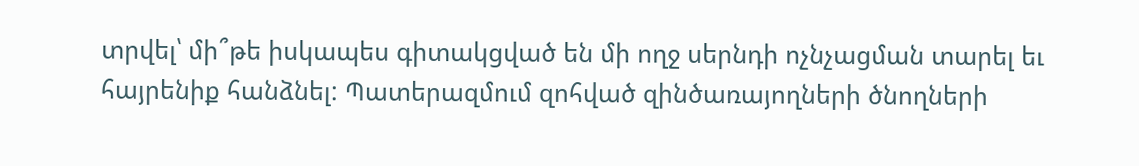տրվել՝ մի՞թե իսկապես գիտակցված են մի ողջ սերնդի ոչնչացման տարել եւ հայրենիք հանձնել: Պատերազմում զոհված զինծառայողների ծնողների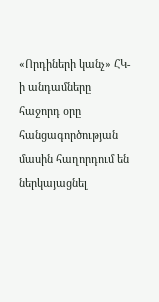«Որդիների կանչ» ՀԿ-ի անդամները հաջորդ օրը հանցագործության մասին հաղորդում են ներկայացնել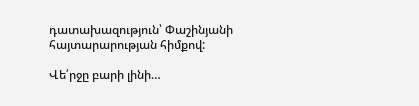դատախազություն՝ Փաշինյանի հայտարարության հիմքով:

Վե՛րջը բարի լինի…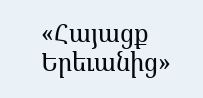«Հայացք Երեւանից»